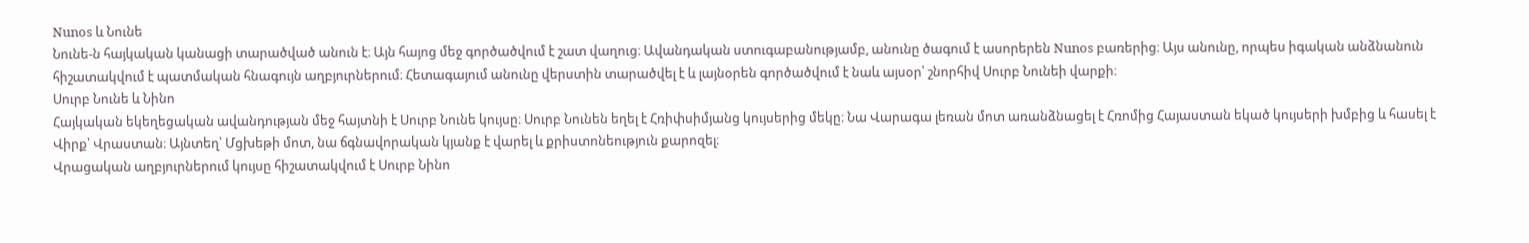Nunos և Նունե
Նունե-ն հայկական կանացի տարածված անուն է։ Այն հայոց մեջ գործածվում է շատ վաղուց։ Ավանդական ստուգաբանությամբ, անունը ծագում է ասորերեն Nunos բառերից։ Այս անունը, որպես իգական անձնանուն հիշատակվում է պատմական հնագույն աղբյուրներում։ Հետագայում անունը վերստին տարածվել է և լայնօրեն գործածվում է նաև այսօր՝ շնորհիվ Սուրբ Նունեի վարքի։
Սուրբ Նունե և Նինո
Հայկական եկեղեցական ավանդության մեջ հայտնի է Սուրբ Նունե կույսը։ Սուրբ Նունեն եղել է Հռիփսիմյանց կույսերից մեկը։ Նա Վարագա լեռան մոտ առանձնացել է Հռոմից Հայաստան եկած կույսերի խմբից և հասել է Վիրք՝ Վրաստան։ Այնտեղ՝ Մցխեթի մոտ, նա ճգնավորական կյանք է վարել և քրիստոնեություն քարոզել։
Վրացական աղբյուրներում կույսը հիշատակվում է Սուրբ Նինո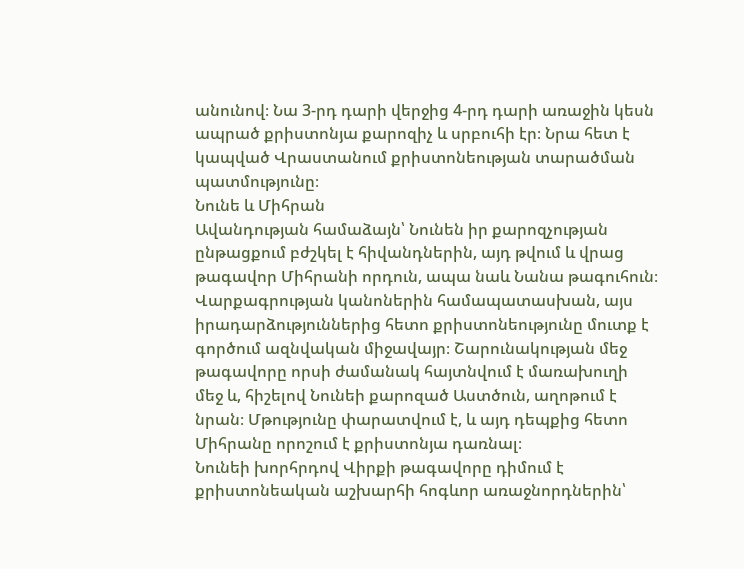անունով։ Նա 3-րդ դարի վերջից 4-րդ դարի առաջին կեսն ապրած քրիստոնյա քարոզիչ և սրբուհի էր։ Նրա հետ է կապված Վրաստանում քրիստոնեության տարածման պատմությունը։
Նունե և Միհրան
Ավանդության համաձայն՝ Նունեն իր քարոզչության ընթացքում բժշկել է հիվանդներին, այդ թվում և վրաց թագավոր Միհրանի որդուն, ապա նաև Նանա թագուհուն։ Վարքագրության կանոներին համապատասխան, այս իրադարձություններից հետո քրիստոնեությունը մուտք է գործում ազնվական միջավայր։ Շարունակության մեջ թագավորը որսի ժամանակ հայտնվում է մառախուղի մեջ և, հիշելով Նունեի քարոզած Աստծուն, աղոթում է նրան։ Մթությունը փարատվում է, և այդ դեպքից հետո Միհրանը որոշում է քրիստոնյա դառնալ։
Նունեի խորհրդով Վիրքի թագավորը դիմում է քրիստոնեական աշխարհի հոգևոր առաջնորդներին՝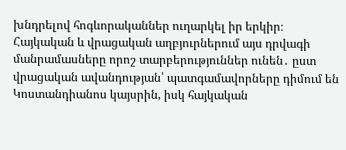խնդրելով հոգևորականներ ուղարկել իր երկիր։ Հայկական և վրացական աղբյուրներում այս դրվագի մանրամասները որոշ տարբերություններ ունեն․ ըստ վրացական ավանդության՝ պատգամավորները դիմում են Կոստանդիանոս կայսրին, իսկ հայկական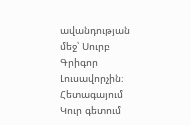ավանդության մեջ՝ Սուրբ Գրիգոր Լուսավորչին։
Հետագայում Կուր գետում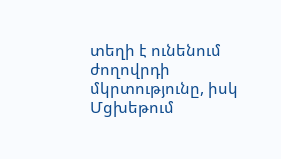տեղի է ունենում ժողովրդի մկրտությունը, իսկ Մցխեթում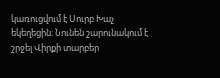կառուցվում է Սուրբ Խաչ եկեղեցին։ Նունեն շարունակում է շրջել Վիրքի տարբեր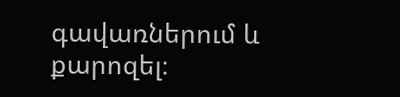գավառներում և քարոզել։